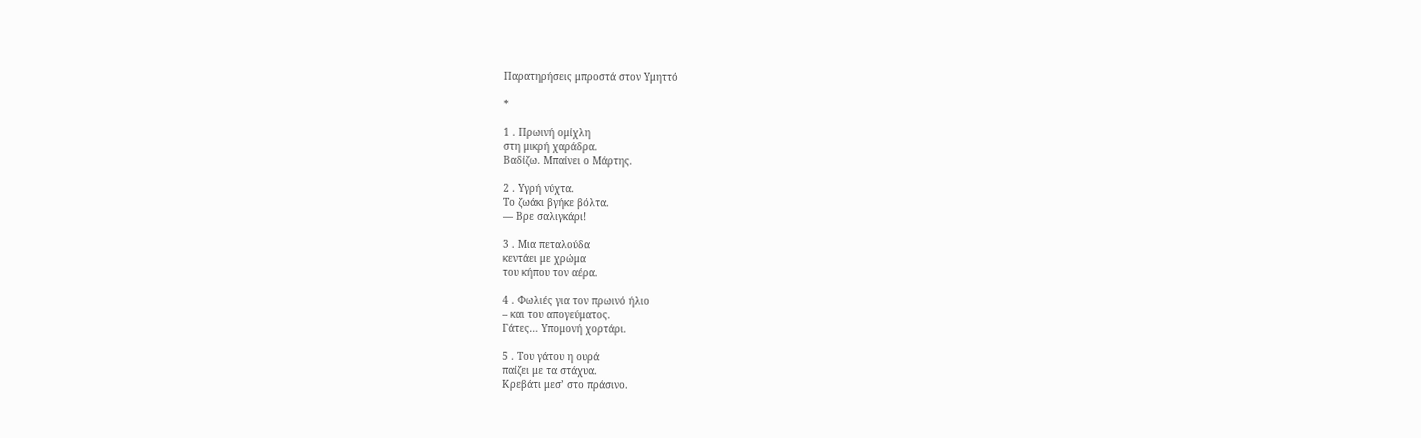Παρατηρήσεις μπροστά στον Υμηττό

*

1 . Πρωινή ομίχλη
στη μικρή χαράδρα.
Βαδίζω. Μπαίνει ο Μάρτης.

2 . Υγρή νύχτα.
Το ζωάκι βγήκε βόλτα.
— Βρε σαλιγκάρι!

3 . Μια πεταλούδα
κεντάει με χρώμα
του κήπου τον αέρα.

4 . Φωλιές για τον πρωινό ήλιο
– και του απογεύματος.
Γάτες… Υπομονή χορτάρι.

5 . Του γάτου η ουρά
παίζει με τα στάχυα.
Κρεβάτι μεσ’ στο πράσινο.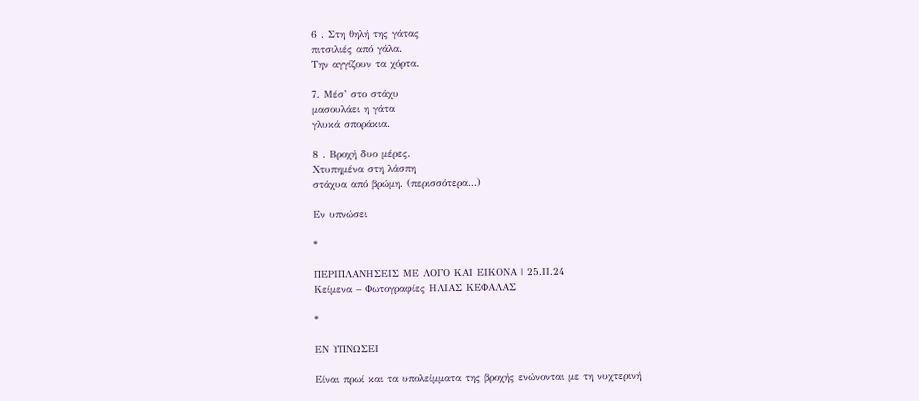6 . Στη θηλή της γάτας
πιτσιλιές από γάλα.
Την αγγίζουν τα χόρτα.

7. Μέσ’ στο στάχυ
μασουλάει η γάτα
γλυκά σποράκια.

8 . Βροχή δυο μέρες.
Χτυπημένα στη λάσπη
στάχυα από βρώμη. (περισσότερα…)

Εν υπνώσει

*

ΠΕΡΙΠΛΑΝΗΣΕΙΣ ΜΕ ΛΟΓΟ ΚΑΙ ΕΙΚΟΝΑ | 25.ΙI.24
Κείμενα – Φωτογραφίες ΗΛΙΑΣ ΚΕΦΑΛΑΣ

*

ΕΝ ΥΠΝΩΣΕΙ

Είναι πρωί και τα υπολείμματα της βροχής ενώνονται με τη νυχτερινή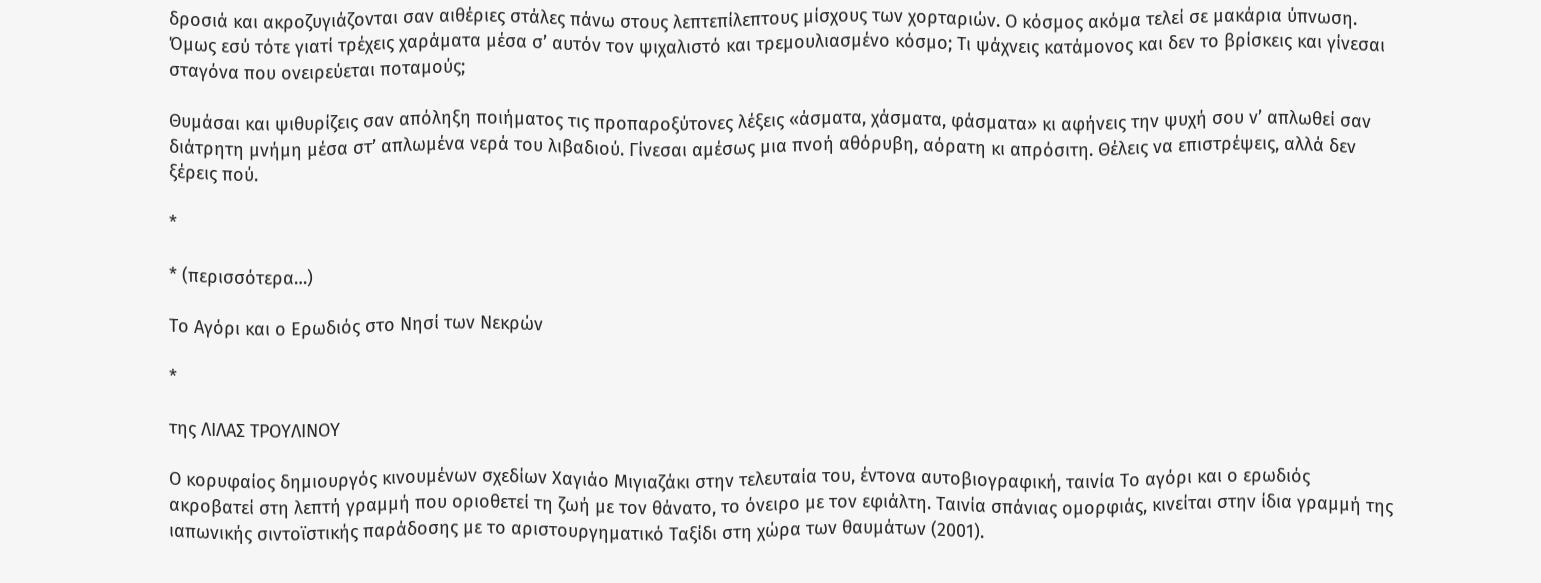δροσιά και ακροζυγιάζονται σαν αιθέριες στάλες πάνω στους λεπτεπίλεπτους μίσχους των χορταριών. Ο κόσμος ακόμα τελεί σε μακάρια ύπνωση. Όμως εσύ τότε γιατί τρέχεις χαράματα μέσα σ’ αυτόν τον ψιχαλιστό και τρεμουλιασμένο κόσμο; Τι ψάχνεις κατάμονος και δεν το βρίσκεις και γίνεσαι σταγόνα που ονειρεύεται ποταμούς;

Θυμάσαι και ψιθυρίζεις σαν απόληξη ποιήματος τις προπαροξύτονες λέξεις «άσματα, χάσματα, φάσματα» κι αφήνεις την ψυχή σου ν’ απλωθεί σαν διάτρητη μνήμη μέσα στ’ απλωμένα νερά του λιβαδιού. Γίνεσαι αμέσως μια πνοή αθόρυβη, αόρατη κι απρόσιτη. Θέλεις να επιστρέψεις, αλλά δεν ξέρεις πού.

*

* (περισσότερα…)

Το Αγόρι και ο Ερωδιός στο Νησί των Νεκρών

*

της ΛΙΛΑΣ ΤΡΟΥΛΙΝΟΥ

Ο κορυφαίος δημιουργός κινουμένων σχεδίων Χαγιάο Μιγιαζάκι στην τελευταία του, έντονα αυτοβιογραφική, ταινία Το αγόρι και ο ερωδιός ακροβατεί στη λεπτή γραμμή που οριοθετεί τη ζωή με τον θάνατο, το όνειρο με τον εφιάλτη. Ταινία σπάνιας ομορφιάς, κινείται στην ίδια γραμμή της ιαπωνικής σιντοϊστικής παράδοσης με το αριστουργηματικό Ταξίδι στη χώρα των θαυμάτων (2001).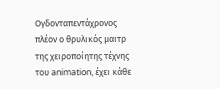Ογδονταπεντάχρονος πλέον ο θρυλικός μαιτρ της χειροποίητης τέχνης του animation, έχει κάθε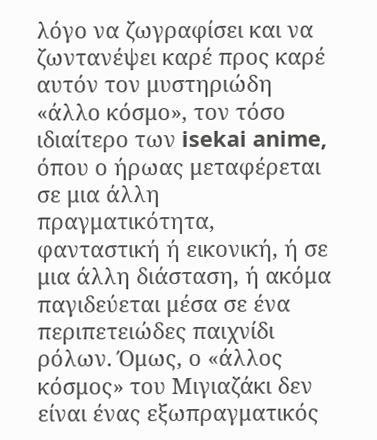λόγο να ζωγραφίσει και να ζωντανέψει καρέ προς καρέ αυτόν τον μυστηριώδη «άλλο κόσμο», τον τόσο ιδιαίτερο των isekai anime, όπου ο ήρωας μεταφέρεται σε μια άλλη πραγματικότητα, φανταστική ή εικονική, ή σε μια άλλη διάσταση, ή ακόμα παγιδεύεται μέσα σε ένα περιπετειώδες παιχνίδι ρόλων. Όμως, ο «άλλος κόσμος» του Μιγιαζάκι δεν είναι ένας εξωπραγματικός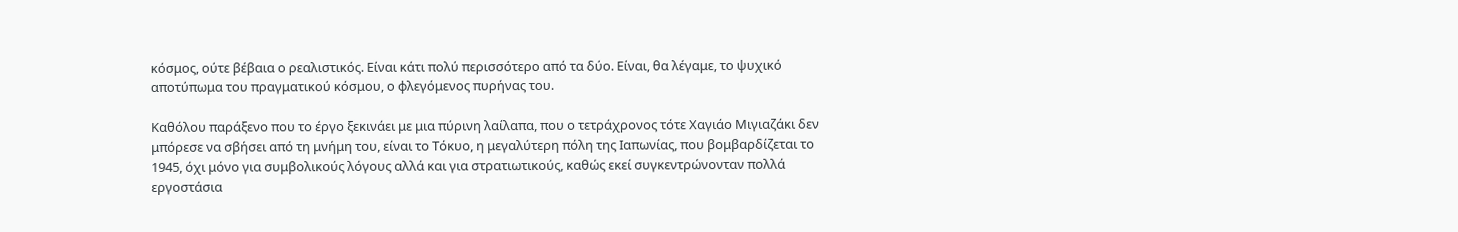κόσμος, ούτε βέβαια ο ρεαλιστικός. Είναι κάτι πολύ περισσότερο από τα δύο. Είναι, θα λέγαμε, το ψυχικό αποτύπωμα του πραγματικού κόσμου, ο φλεγόμενος πυρήνας του.

Καθόλου παράξενο που το έργο ξεκινάει με μια πύρινη λαίλαπα, που ο τετράχρονος τότε Χαγιάο Μιγιαζάκι δεν μπόρεσε να σβήσει από τη μνήμη του, είναι το Τόκυο, η μεγαλύτερη πόλη της Ιαπωνίας, που βομβαρδίζεται το 1945, όχι μόνο για συμβολικούς λόγους αλλά και για στρατιωτικούς, καθώς εκεί συγκεντρώνονταν πολλά εργοστάσια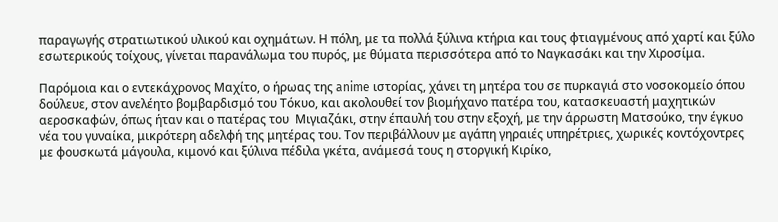παραγωγής στρατιωτικού υλικού και οχημάτων. Η πόλη, με τα πολλά ξύλινα κτήρια και τους φτιαγμένους από χαρτί και ξύλο εσωτερικούς τοίχους, γίνεται παρανάλωμα του πυρός, με θύματα περισσότερα από το Ναγκασάκι και την Χιροσίμα.

Παρόμοια και ο εντεκάχρονος Μαχίτο, ο ήρωας της anime ιστορίας, χάνει τη μητέρα του σε πυρκαγιά στο νοσοκομείο όπου δούλευε, στον ανελέητο βομβαρδισμό του Τόκυο, και ακολουθεί τον βιομήχανο πατέρα του, κατασκευαστή μαχητικών αεροσκαφών, όπως ήταν και ο πατέρας του  Μιγιαζάκι, στην έπαυλή του στην εξοχή, με την άρρωστη Ματσούκο, την έγκυο νέα του γυναίκα, μικρότερη αδελφή της μητέρας του. Τον περιβάλλουν με αγάπη γηραιές υπηρέτριες, χωρικές κοντόχοντρες με φουσκωτά μάγουλα, κιμονό και ξύλινα πέδιλα γκέτα, ανάμεσά τους η στοργική Κιρίκο,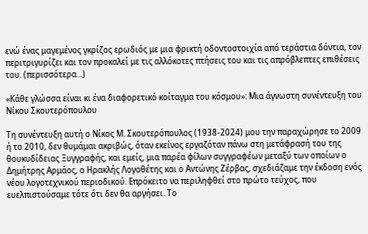ενώ ένας μαγεμένος γκρίζος ερωδιός με μια φρικτή οδοντοστοιχία από τεράστια δόντια, τον περιτριγυρίζει και τον προκαλεί με τις αλλόκοτες πτήσεις του και τις απρόβλεπτες επιθέσεις του. (περισσότερα…)

«Κάθε γλώσσα είναι κι ένα διαφορετικό κοίταγμα του κόσμου»: Μια άγνωστη συνέντευξη του Νίκου Σκουτερόπουλου

Τη συνέντευξη αυτή ο Νίκος Μ. Σκουτερόπουλος (1938-2024) μου την παραχώρησε το 2009 ή το 2010, δεν θυμάμαι ακριβώς, όταν εκείνος εργαζόταν πάνω στη μετάφρασή του της θουκυδίδειας Ξυγγραφής, και εμείς, μια παρέα φίλων συγγραφέων μεταξύ των οποίων ο Δημήτρης Αρμάος, ο Ηρακλής Λογοθέτης και ο Αντώνης Ζέρβας, σχεδιάζαμε την έκδοση ενός νέου λογοτεχνικού περιοδικού. Επρόκειτο να περιληφθεί στο πρώτο τεύχος, που ευελπιστούσαμε τότε ότι δεν θα αργήσει. Το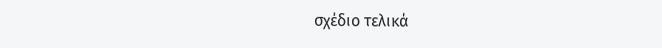σχέδιο τελικά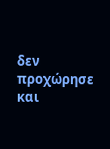δεν προχώρησε και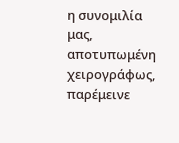η συνομιλία μας, αποτυπωμένη χειρογράφως, παρέμεινε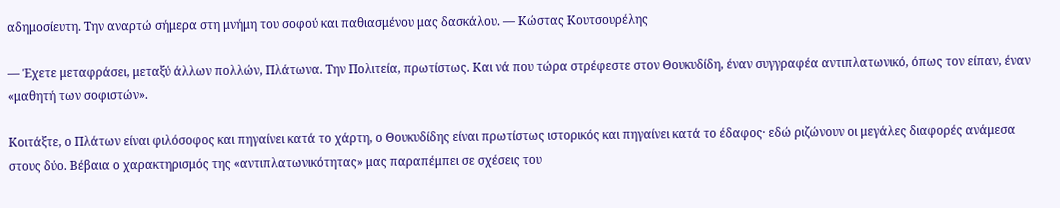αδημοσίευτη. Την αναρτώ σήμερα στη μνήμη του σοφού και παθιασμένου μας δασκάλου. — Κώστας Κουτσουρέλης

— Έχετε μεταφράσει, μεταξύ άλλων πολλών, Πλάτωνα. Την Πολιτεία, πρωτίστως. Και νά που τώρα στρέφεστε στον Θουκυδίδη, έναν συγγραφέα αντιπλατωνικό, όπως τον είπαν, έναν «μαθητή των σοφιστών».

Κοιτάξτε, ο Πλάτων είναι φιλόσοφος και πηγαίνει κατά το χάρτη, ο Θουκυδίδης είναι πρωτίστως ιστορικός και πηγαίνει κατά το έδαφος· εδώ ριζώνουν οι μεγάλες διαφορές ανάμεσα στους δύο. Βέβαια ο χαρακτηρισμός της «αντιπλατωνικότητας» μας παραπέμπει σε σχέσεις του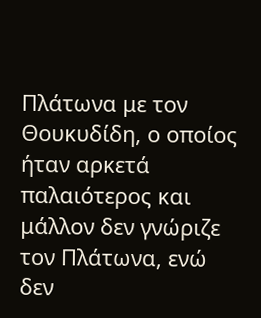Πλάτωνα με τον Θουκυδίδη, ο οποίος ήταν αρκετά παλαιότερος και μάλλον δεν γνώριζε τον Πλάτωνα, ενώ δεν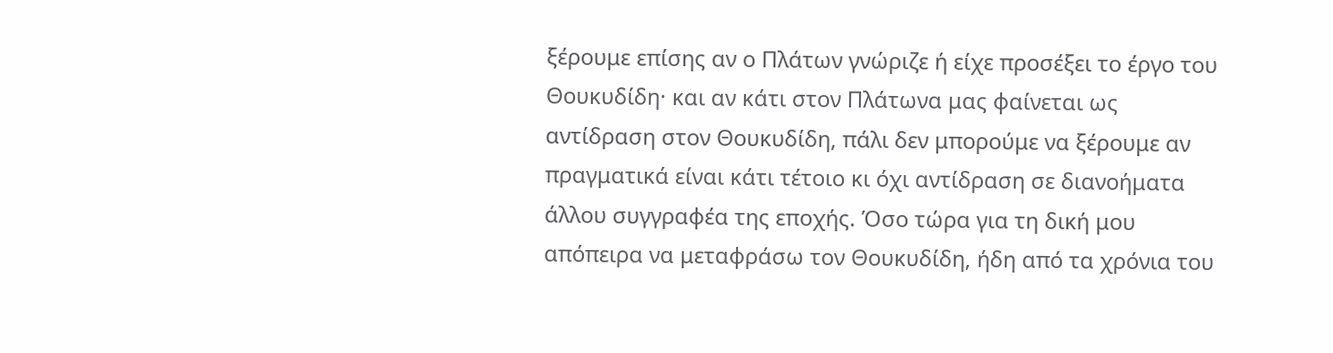ξέρουμε επίσης αν ο Πλάτων γνώριζε ή είχε προσέξει το έργο του Θουκυδίδη· και αν κάτι στον Πλάτωνα μας φαίνεται ως αντίδραση στον Θουκυδίδη, πάλι δεν μπορούμε να ξέρουμε αν πραγματικά είναι κάτι τέτοιο κι όχι αντίδραση σε διανοήματα άλλου συγγραφέα της εποχής. Όσο τώρα για τη δική μου απόπειρα να μεταφράσω τον Θουκυδίδη, ήδη από τα χρόνια του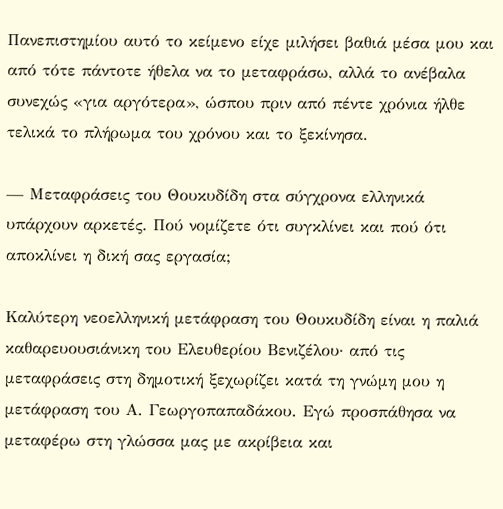Πανεπιστημίου αυτό το κείμενο είχε μιλήσει βαθιά μέσα μου και από τότε πάντοτε ήθελα να το μεταφράσω, αλλά το ανέβαλα συνεχώς «για αργότερα», ώσπου πριν από πέντε χρόνια ήλθε τελικά το πλήρωμα του χρόνου και το ξεκίνησα.

— Μεταφράσεις του Θουκυδίδη στα σύγχρονα ελληνικά υπάρχουν αρκετές. Πού νομίζετε ότι συγκλίνει και πού ότι αποκλίνει η δική σας εργασία;

Καλύτερη νεοελληνική μετάφραση του Θουκυδίδη είναι η παλιά καθαρευουσιάνικη του Ελευθερίου Βενιζέλου· από τις μεταφράσεις στη δημοτική ξεχωρίζει κατά τη γνώμη μου η μετάφραση του Α. Γεωργοπαπαδάκου. Εγώ προσπάθησα να μεταφέρω στη γλώσσα μας με ακρίβεια και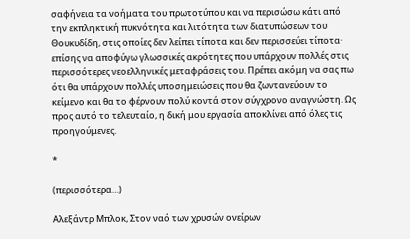σαφήνεια τα νοήματα του πρωτοτύπου και να περισώσω κάτι από την εκπληκτική πυκνότητα και λιτότητα των διατυπώσεων του Θουκυδίδη, στις οποίες δεν λείπει τίποτα και δεν περισσεύει τίποτα· επίσης να αποφύγω γλωσσικές ακρότητες που υπάρχουν πολλές στις περισσότερες νεοελληνικές μεταφράσεις του. Πρέπει ακόμη να σας πω ότι θα υπάρχουν πολλές υποσημειώσεις που θα ζωντανεύουν το κείμενο και θα το φέρνουν πολύ κοντά στον σύγχρονο αναγνώστη. Ως προς αυτό το τελευταίο, η δική μου εργασία αποκλίνει από όλες τις προηγούμενες.

*

(περισσότερα…)

Αλεξάντρ Μπλοκ, Στον ναό των χρυσών ονείρων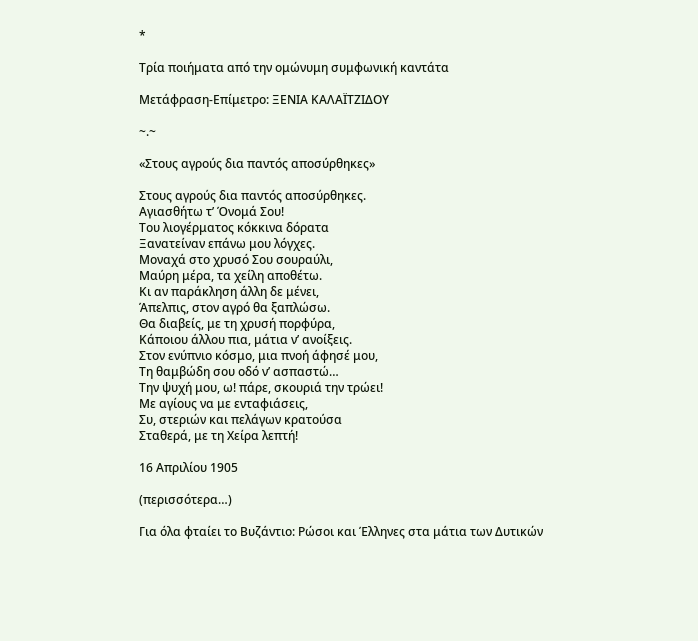*

Τρία ποιήματα από την ομώνυμη συμφωνική καντάτα

Μετάφραση-Επίμετρο: ΞΕΝΙΑ ΚΑΛΑΪΤΖΙΔΟΥ

~.~

«Στους αγρούς δια παντός αποσύρθηκες»

Στους αγρούς δια παντός αποσύρθηκες.
Αγιασθήτω τ’ Όνομά Σου!
Του λιογέρματος κόκκινα δόρατα
Ξανατείναν επάνω μου λόγχες.
Μοναχά στο χρυσό Σου σουραύλι,
Μαύρη μέρα, τα χείλη αποθέτω.
Κι αν παράκληση άλλη δε μένει,
Άπελπις, στον αγρό θα ξαπλώσω.
Θα διαβείς, με τη χρυσή πορφύρα,
Κάποιου άλλου πια, μάτια ν’ ανοίξεις.
Στον ενύπνιο κόσμο, μια πνοή άφησέ μου,
Τη θαμβώδη σου οδό ν’ ασπαστώ…
Την ψυχή μου, ω! πάρε, σκουριά την τρώει!
Με αγίους να με ενταφιάσεις,
Συ, στεριών και πελάγων κρατούσα
Σταθερά, με τη Χείρα λεπτή!

16 Απριλίου 1905

(περισσότερα…)

Για όλα φταίει το Βυζάντιο: Ρώσοι και Έλληνες στα μάτια των Δυτικών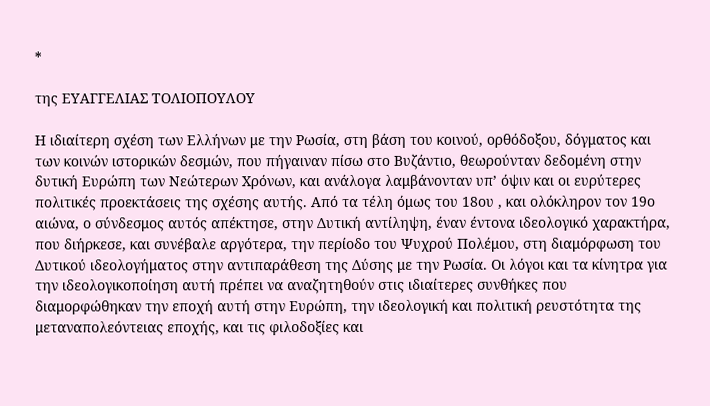*

της ΕΥΑΓΓΕΛΙΑΣ ΤΟΛΙΟΠΟΥΛΟΥ

Η ιδιαίτερη σχέση των Ελλήνων με την Ρωσία, στη βάση του κοινού, ορθόδοξου, δόγματος και των κοινών ιστορικών δεσμών, που πήγαιναν πίσω στο Βυζάντιο, θεωρούνταν δεδομένη στην δυτική Ευρώπη των Νεώτερων Χρόνων, και ανάλογα λαμβάνονταν υπ’ όψιν και οι ευρύτερες πολιτικές προεκτάσεις της σχέσης αυτής. Από τα τέλη όμως του 18ου , και ολόκληρον τον 19ο αιώνα, ο σύνδεσμος αυτός απέκτησε, στην Δυτική αντίληψη, έναν έντονα ιδεολογικό χαρακτήρα, που διήρκεσε, και συνέβαλε αργότερα, την περίοδο του Ψυχρού Πολέμου, στη διαμόρφωση του Δυτικού ιδεολογήματος στην αντιπαράθεση της Δύσης με την Ρωσία. Οι λόγοι και τα κίνητρα για την ιδεολογικοποίηση αυτή πρέπει να αναζητηθούν στις ιδιαίτερες συνθήκες που διαμορφώθηκαν την εποχή αυτή στην Ευρώπη, την ιδεολογική και πολιτική ρευστότητα της μεταναπολεόντειας εποχής, και τις φιλοδοξίες και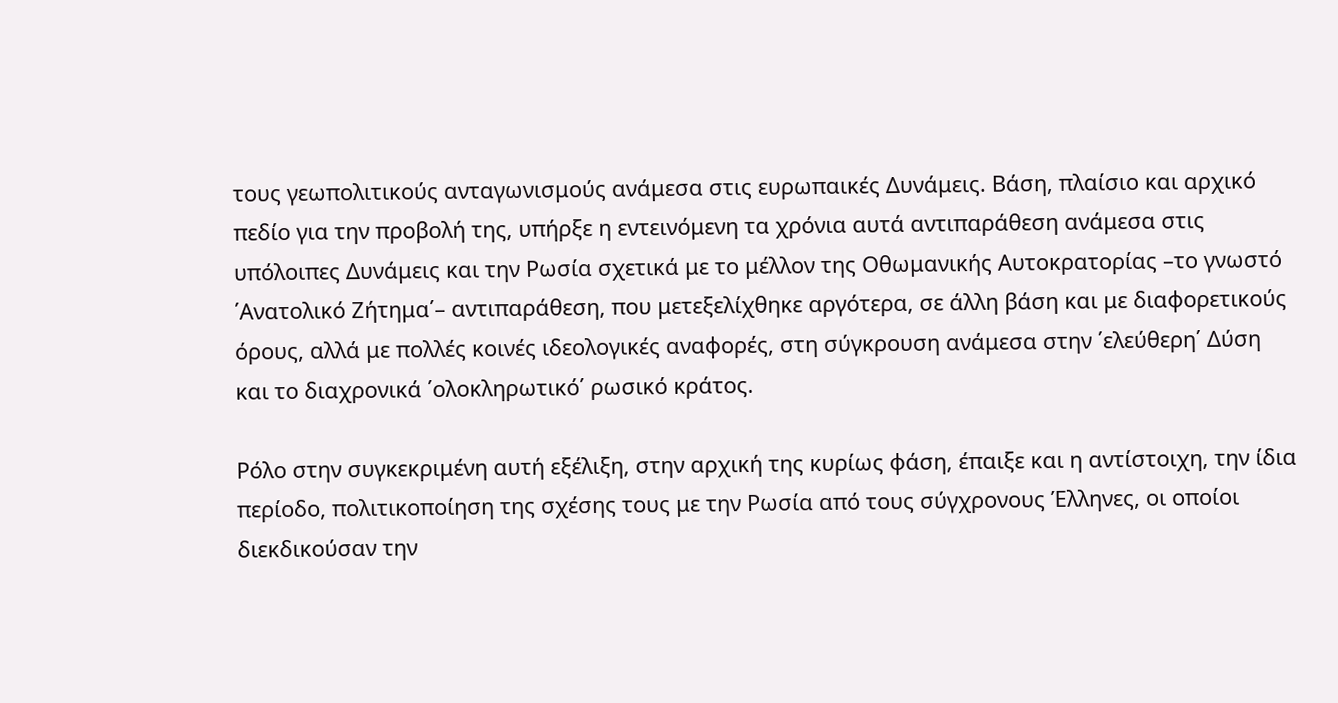τους γεωπολιτικούς ανταγωνισμούς ανάμεσα στις ευρωπαικές Δυνάμεις. Βάση, πλαίσιο και αρχικό πεδίο για την προβολή της, υπήρξε η εντεινόμενη τα χρόνια αυτά αντιπαράθεση ανάμεσα στις υπόλοιπες Δυνάμεις και την Ρωσία σχετικά με το μέλλον της Οθωμανικής Αυτοκρατορίας –το γνωστό ΄Ανατολικό Ζήτημα΄– αντιπαράθεση, που μετεξελίχθηκε αργότερα, σε άλλη βάση και με διαφορετικούς όρους, αλλά με πολλές κοινές ιδεολογικές αναφορές, στη σύγκρουση ανάμεσα στην ΄ελεύθερη΄ Δύση και το διαχρονικά ΄ολοκληρωτικό΄ ρωσικό κράτος.

Ρόλο στην συγκεκριμένη αυτή εξέλιξη, στην αρχική της κυρίως φάση, έπαιξε και η αντίστοιχη, την ίδια περίοδο, πολιτικοποίηση της σχέσης τους με την Ρωσία από τους σύγχρονους Έλληνες, οι οποίοι διεκδικούσαν την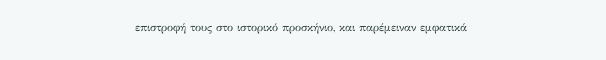επιστροφή τους στο ιστορικό προσκήνιο, και παρέμειναν εμφατικά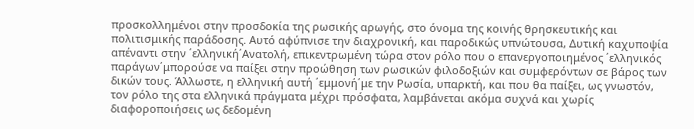προσκολλημένοι στην προσδοκία της ρωσικής αρωγής, στο όνομα της κοινής θρησκευτικής και πολιτισμικής παράδοσης. Αυτό αφύπνισε την διαχρονική, και παροδικώς υπνώτουσα, Δυτική καχυποψία απέναντι στην ΄ελληνική΄Ανατολή, επικεντρωμένη τώρα στον ρόλο που ο επανεργοποιημένος ΄ελληνικός παράγων΄μπορούσε να παίξει στην προώθηση των ρωσικών φιλοδοξιών και συμφερόντων σε βάρος των δικών τους. Άλλωστε, η ελληνική αυτή ΄εμμονή΄με την Ρωσία, υπαρκτή, και που θα παίξει, ως γνωστόν, τον ρόλο της στα ελληνικά πράγματα μέχρι πρόσφατα, λαμβάνεται ακόμα συχνά και χωρίς διαφοροποιήσεις ως δεδομένη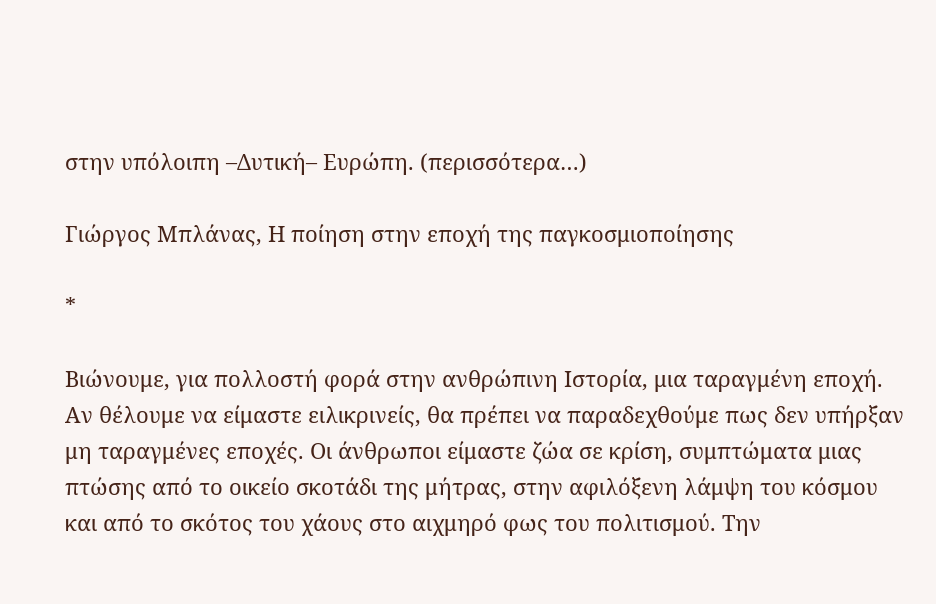στην υπόλοιπη –Δυτική– Ευρώπη. (περισσότερα…)

Γιώργος Μπλάνας, Η ποίηση στην εποχή της παγκοσμιοποίησης

*

Βιώνουμε, για πολλοστή φορά στην ανθρώπινη Ιστορία, μια ταραγμένη εποχή. Αν θέλουμε να είμαστε ειλικρινείς, θα πρέπει να παραδεχθούμε πως δεν υπήρξαν μη ταραγμένες εποχές. Οι άνθρωποι είμαστε ζώα σε κρίση, συμπτώματα μιας πτώσης από το οικείο σκοτάδι της μήτρας, στην αφιλόξενη λάμψη του κόσμου και από το σκότος του χάους στο αιχμηρό φως του πολιτισμού. Την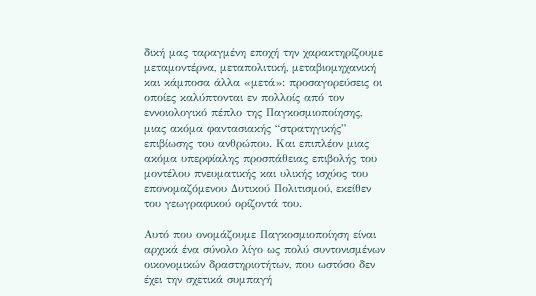δική μας ταραγμένη εποχή την χαρακτηρίζουμε μεταμοντέρνα, μεταπολιτική, μεταβιομηχανική και κάμποσα άλλα «μετά»: προσαγορεύσεις οι οποίες καλύπτονται εν πολλοίς από τον εννοιολογικό πέπλο της Παγκοσμιοποίησης, μιας ακόμα φαντασιακής “στρατηγικής” επιβίωσης του ανθρώπου. Και επιπλέον μιας ακόμα υπερφίαλης προσπάθειας επιβολής του μοντέλου πνευματικής και υλικής ισχύος του επονομαζόμενου Δυτικού Πολιτισμού, εκείθεν του γεωγραφικού ορίζοντά του.

Αυτό που ονομάζουμε Παγκοσμιοποίηση είναι αρχικά ένα σύνολο λίγο ως πολύ συντονισμένων οικονομικών δραστηριοτήτων, που ωστόσο δεν έχει την σχετικά συμπαγή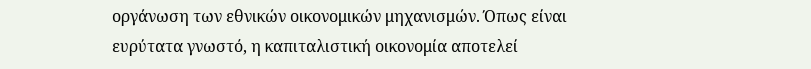οργάνωση των εθνικών οικονομικών μηχανισμών. Όπως είναι ευρύτατα γνωστό, η καπιταλιστική οικονομία αποτελεί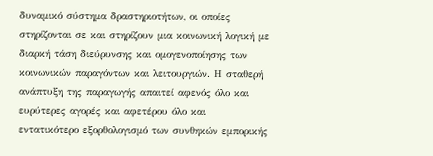δυναμικό σύστημα δραστηριοτήτων, οι οποίες στηρίζονται σε και στηρίζουν μια κοινωνική λογική με διαρκή τάση διεύρυνσης και ομογενοποίησης των κοινωνικών παραγόντων και λειτουργιών. Η σταθερή ανάπτυξη της παραγωγής απαιτεί αφενός όλο και ευρύτερες αγορές και αφετέρου όλο και εντατικότερο εξορθολογισμό των συνθηκών εμπορικής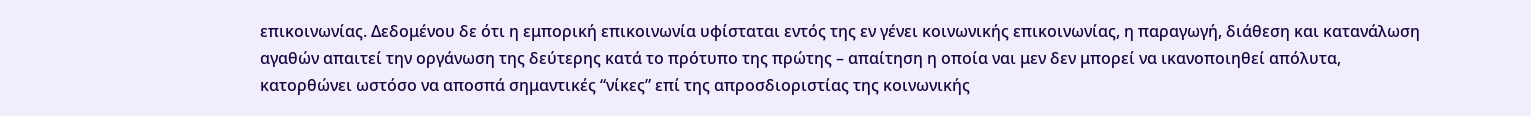επικοινωνίας. Δεδομένου δε ότι η εμπορική επικοινωνία υφίσταται εντός της εν γένει κοινωνικής επικοινωνίας, η παραγωγή, διάθεση και κατανάλωση αγαθών απαιτεί την οργάνωση της δεύτερης κατά το πρότυπο της πρώτης – απαίτηση η οποία ναι μεν δεν μπορεί να ικανοποιηθεί απόλυτα, κατορθώνει ωστόσο να αποσπά σημαντικές “νίκες” επί της απροσδιοριστίας της κοινωνικής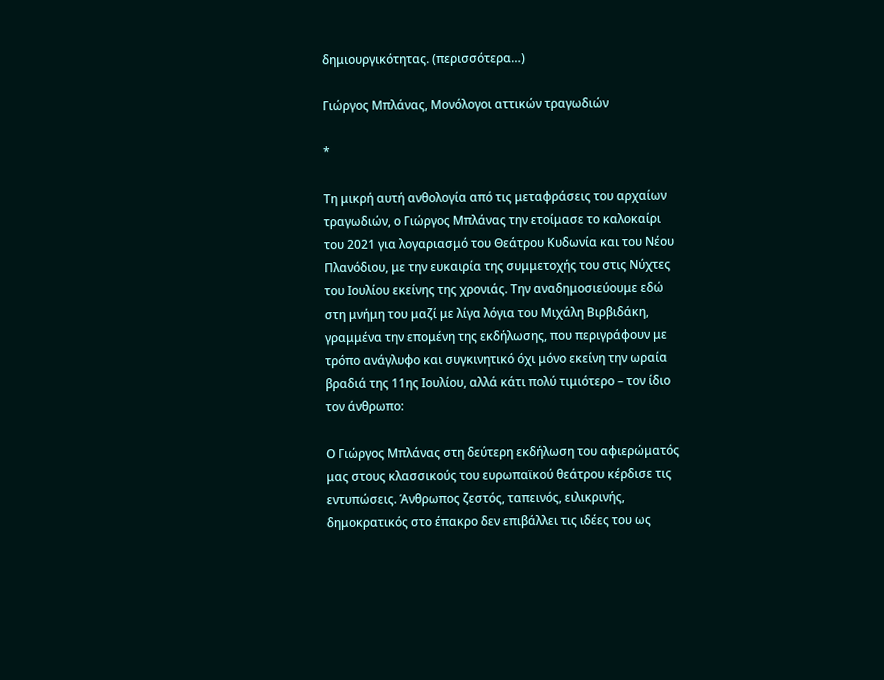δημιουργικότητας. (περισσότερα…)

Γιώργος Μπλάνας, Μονόλογοι αττικών τραγωδιών

*

Τη μικρή αυτή ανθολογία από τις μεταφράσεις του αρχαίων τραγωδιών, ο Γιώργος Μπλάνας την ετοίμασε το καλοκαίρι του 2021 για λογαριασμό του Θεάτρου Κυδωνία και του Νέου Πλανόδιου, με την ευκαιρία της συμμετοχής του στις Νύχτες του Ιουλίου εκείνης της χρονιάς. Την αναδημοσιεύουμε εδώ στη μνήμη του μαζί με λίγα λόγια του Μιχάλη Βιρβιδάκη, γραμμένα την επομένη της εκδήλωσης, που περιγράφουν με τρόπο ανάγλυφο και συγκινητικό όχι μόνο εκείνη την ωραία βραδιά της 11ης Ιουλίου, αλλά κάτι πολύ τιμιότερο – τον ίδιο τον άνθρωπο:

Ο Γιώργος Μπλάνας στη δεύτερη εκδήλωση του αφιερώματός μας στους κλασσικούς του ευρωπαϊκού θεάτρου κέρδισε τις εντυπώσεις. Άνθρωπος ζεστός, ταπεινός, ειλικρινής, δημοκρατικός στο έπακρο δεν επιβάλλει τις ιδέες του ως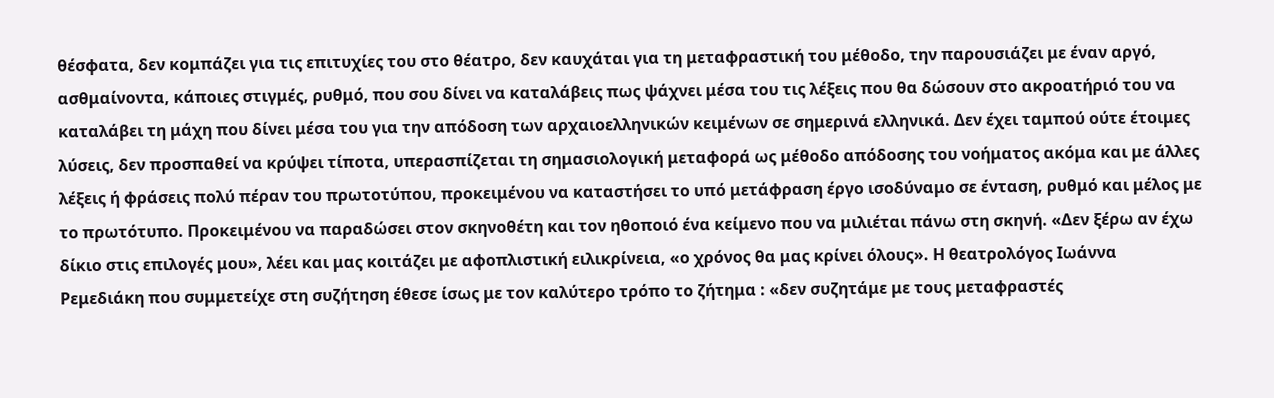θέσφατα, δεν κομπάζει για τις επιτυχίες του στο θέατρο, δεν καυχάται για τη μεταφραστική του μέθοδο, την παρουσιάζει με έναν αργό, ασθμαίνοντα, κάποιες στιγμές, ρυθμό, που σου δίνει να καταλάβεις πως ψάχνει μέσα του τις λέξεις που θα δώσουν στο ακροατήριό του να καταλάβει τη μάχη που δίνει μέσα του για την απόδοση των αρχαιοελληνικών κειμένων σε σημερινά ελληνικά. Δεν έχει ταμπού ούτε έτοιμες λύσεις, δεν προσπαθεί να κρύψει τίποτα, υπερασπίζεται τη σημασιολογική μεταφορά ως μέθοδο απόδοσης του νοήματος ακόμα και με άλλες λέξεις ή φράσεις πολύ πέραν του πρωτοτύπου, προκειμένου να καταστήσει το υπό μετάφραση έργο ισοδύναμο σε ένταση, ρυθμό και μέλος με το πρωτότυπο. Προκειμένου να παραδώσει στον σκηνοθέτη και τον ηθοποιό ένα κείμενο που να μιλιέται πάνω στη σκηνή. «Δεν ξέρω αν έχω δίκιο στις επιλογές μου», λέει και μας κοιτάζει με αφοπλιστική ειλικρίνεια, «ο χρόνος θα μας κρίνει όλους». Η θεατρολόγος Ιωάννα Ρεμεδιάκη που συμμετείχε στη συζήτηση έθεσε ίσως με τον καλύτερο τρόπο το ζήτημα : «δεν συζητάμε με τους μεταφραστές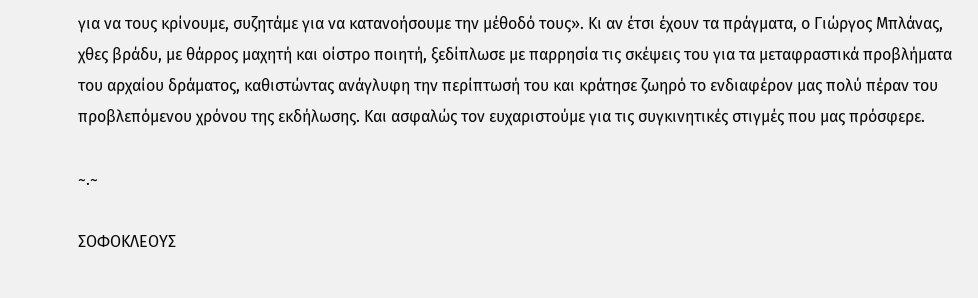για να τους κρίνουμε, συζητάμε για να κατανοήσουμε την μέθοδό τους». Κι αν έτσι έχουν τα πράγματα, ο Γιώργος Μπλάνας, χθες βράδυ, με θάρρος μαχητή και οίστρο ποιητή, ξεδίπλωσε με παρρησία τις σκέψεις του για τα μεταφραστικά προβλήματα του αρχαίου δράματος, καθιστώντας ανάγλυφη την περίπτωσή του και κράτησε ζωηρό το ενδιαφέρον μας πολύ πέραν του προβλεπόμενου χρόνου της εκδήλωσης. Και ασφαλώς τον ευχαριστούμε για τις συγκινητικές στιγμές που μας πρόσφερε.

~.~

ΣΟΦΟΚΛΕΟΥΣ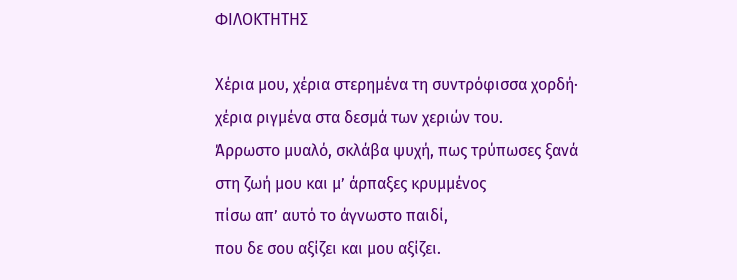ΦΙΛΟΚΤΗΤΗΣ

Χέρια μου, χέρια στερημένα τη συντρόφισσα χορδή·
χέρια ριγμένα στα δεσμά των χεριών του.
Άρρωστο μυαλό, σκλάβα ψυχή, πως τρύπωσες ξανά
στη ζωή μου και μ’ άρπαξες κρυμμένος
πίσω απ’ αυτό το άγνωστο παιδί,
που δε σου αξίζει και μου αξίζει.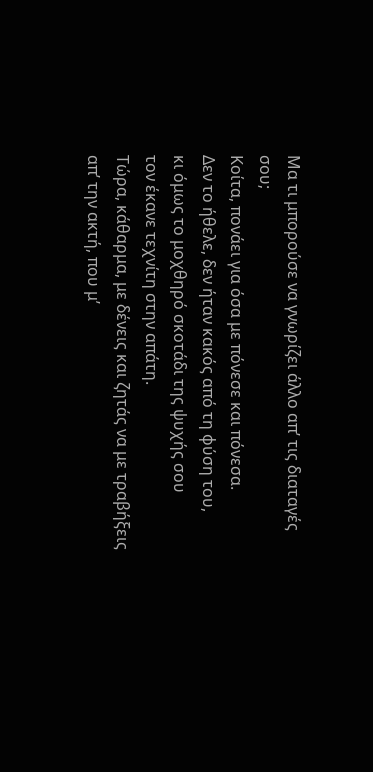Μα τι μπορούσε να γνωρίζει άλλο απ’ τις διαταγές σου;
Κοίτα, πονάει για όσα με πόνεσε και πόνεσα.
Δεν το ήθελε, δεν ήταν κακός από τη φύση του,
κι όμως το μοχθηρό σκοτάδι της ψυχής σου
τον έκανε τεχνίτη στην απάτη.
Τώρα, κάθαρμα, με δένεις και ζητάς να με τραβήξεις
απ’ την ακτή, που μ’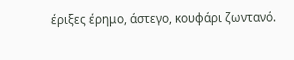έριξες έρημο, άστεγο, κουφάρι ζωντανό.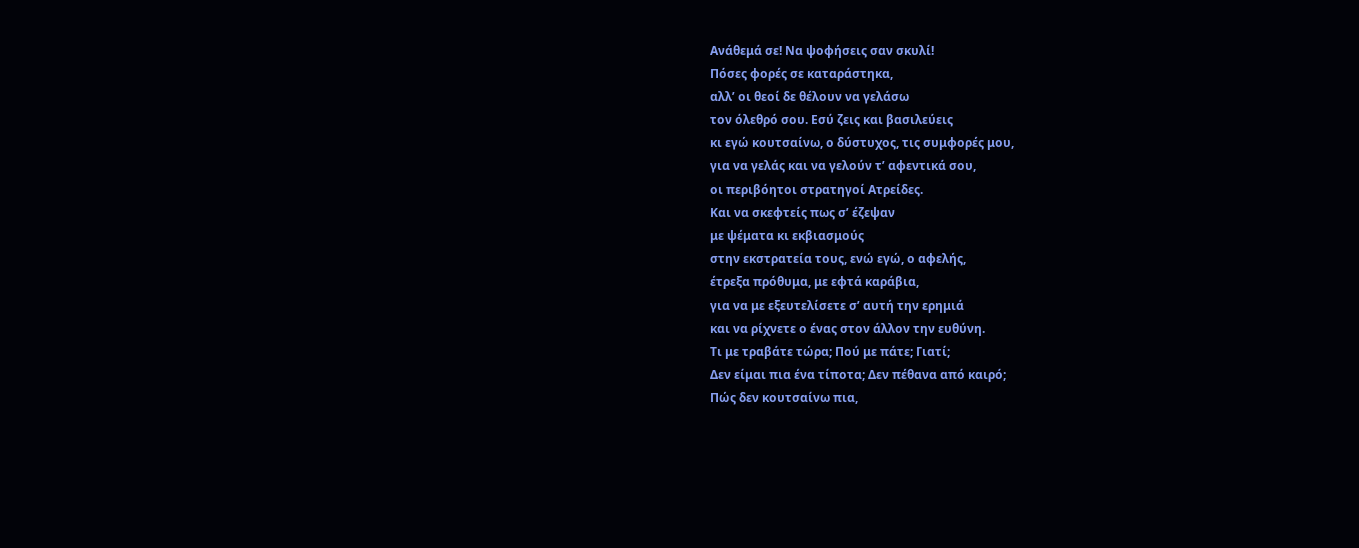Ανάθεμά σε! Να ψοφήσεις σαν σκυλί!
Πόσες φορές σε καταράστηκα,
αλλ’ οι θεοί δε θέλουν να γελάσω
τον όλεθρό σου. Εσύ ζεις και βασιλεύεις
κι εγώ κουτσαίνω, ο δύστυχος, τις συμφορές μου,
για να γελάς και να γελούν τ’ αφεντικά σου,
οι περιβόητοι στρατηγοί Ατρείδες.
Και να σκεφτείς πως σ’ έζεψαν
με ψέματα κι εκβιασμούς
στην εκστρατεία τους, ενώ εγώ, ο αφελής,
έτρεξα πρόθυμα, με εφτά καράβια,
για να με εξευτελίσετε σ’ αυτή την ερημιά
και να ρίχνετε ο ένας στον άλλον την ευθύνη.
Τι με τραβάτε τώρα; Πού με πάτε; Γιατί;
Δεν είμαι πια ένα τίποτα; Δεν πέθανα από καιρό;
Πώς δεν κουτσαίνω πια,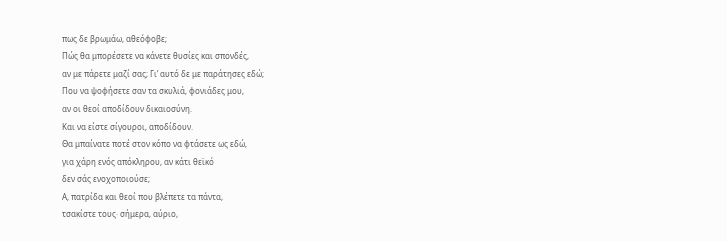πως δε βρωμάω, αθεόφοβε;
Πώς θα μπορέσετε να κάνετε θυσίες και σπονδές,
αν με πάρετε μαζί σας; Γι’ αυτό δε με παράτησες εδώ;
Που να ψοφήσετε σαν τα σκυλιά, φονιάδες μου,
αν οι θεοί αποδίδουν δικαιοσύνη.
Και να είστε σίγουροι, αποδίδουν.
Θα μπαίνατε ποτέ στον κόπο να φτάσετε ως εδώ,
για χάρη ενός απόκληρου, αν κάτι θεϊκό
δεν σάς ενοχοποιούσε;
Α, πατρίδα και θεοί που βλέπετε τα πάντα,
τσακίστε τους· σήμερα, αύριο,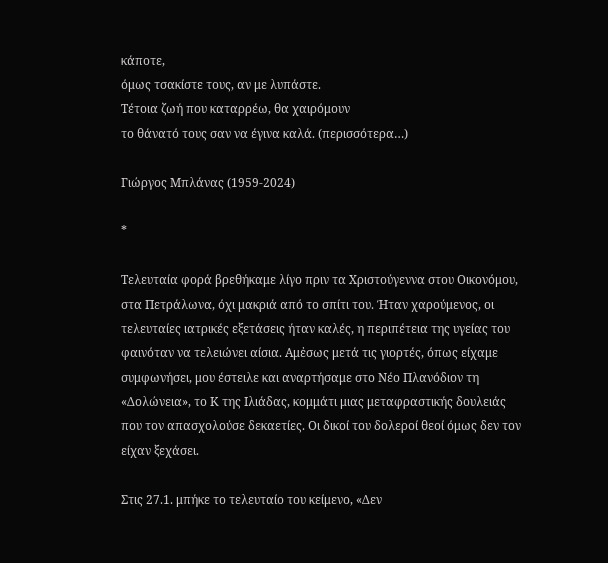κάποτε,
όμως τσακίστε τους, αν με λυπάστε.
Τέτοια ζωή που καταρρέω, θα χαιρόμουν
το θάνατό τους σαν να έγινα καλά. (περισσότερα…)

Γιώργος Μπλάνας (1959-2024)

*

Τελευταία φορά βρεθήκαμε λίγο πριν τα Χριστούγεννα στου Οικονόμου, στα Πετράλωνα, όχι μακριά από το σπίτι του. Ήταν χαρούμενος, οι τελευταίες ιατρικές εξετάσεις ήταν καλές, η περιπέτεια της υγείας του φαινόταν να τελειώνει αίσια. Αμἐσως μετά τις γιορτές, όπως είχαμε συμφωνήσει, μου έστειλε και αναρτήσαμε στο Νέο Πλανόδιον τη «Δολώνεια», το Κ της Ιλιάδας, κομμάτι μιας μεταφραστικής δουλειάς που τον απασχολούσε δεκαετίες. Οι δικοί του δολεροί θεοί όμως δεν τον είχαν ξεχάσει.

Στις 27.1. μπήκε το τελευταίο του κείμενο, «Δεν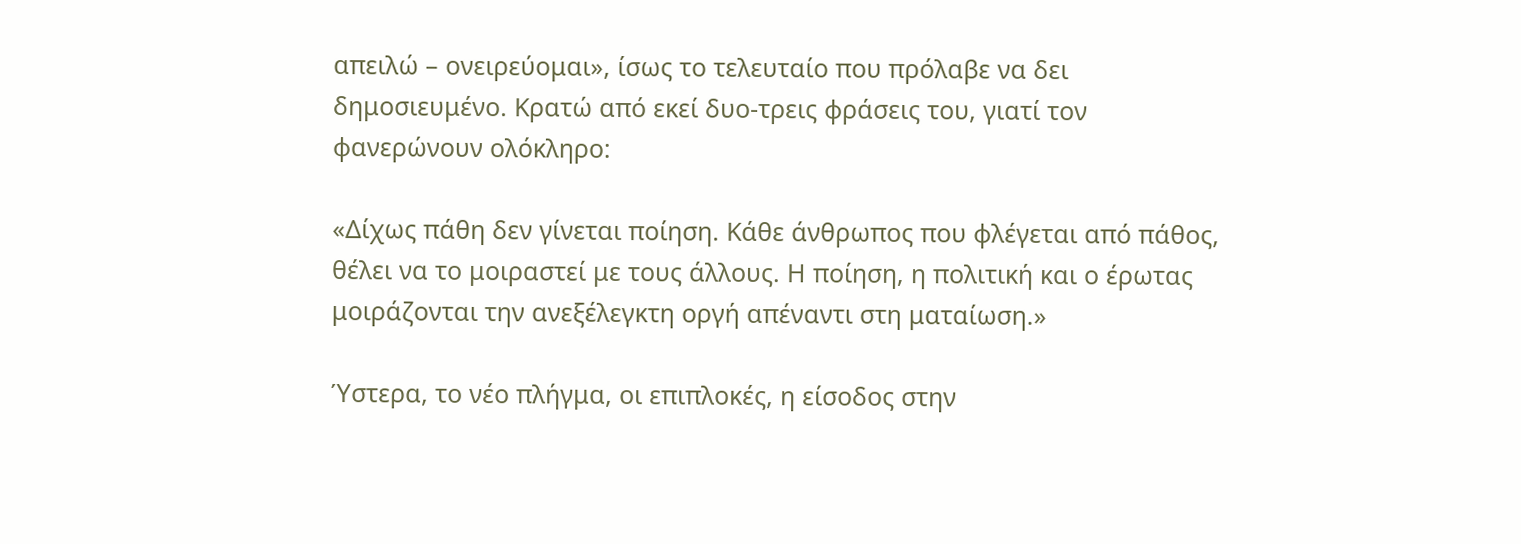απειλώ – ονειρεύομαι», ίσως το τελευταίο που πρόλαβε να δει δημοσιευμένο. Κρατώ από εκεί δυο-τρεις φράσεις του, γιατί τον φανερώνουν ολόκληρο:

«Δίχως πάθη δεν γίνεται ποίηση. Κάθε άνθρωπος που φλέγεται από πάθος, θέλει να το μοιραστεί με τους άλλους. Η ποίηση, η πολιτική και ο έρωτας μοιράζονται την ανεξέλεγκτη οργή απέναντι στη ματαίωση.»

Ύστερα, το νέο πλήγμα, οι επιπλοκές, η είσοδος στην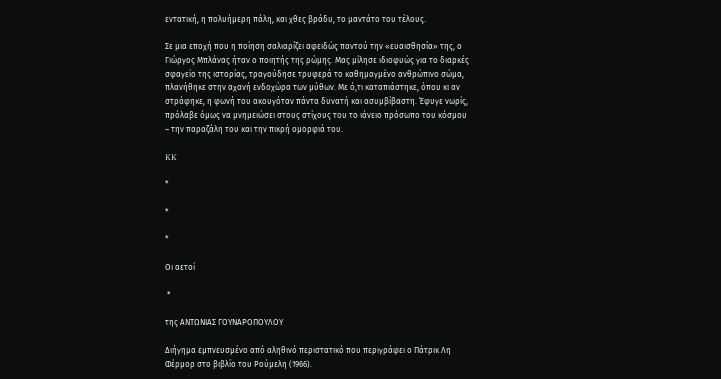εντατική, η πολυήμερη πάλη, και χθες βράδυ, το μαντάτο του τέλους.

Σε μια εποχή που η ποίηση σαλιαρίζει αφειδώς παντού την «ευαισθησία» της, ο Γιώργος Μπλάνας ήταν ο ποιητής της ρώμης. Μας μίλησε ιδιοφυώς για το διαρκές σφαγείο της ιστορίας, τραγούδησε τρυφερά το καθημαγμένο ανθρώπινο σώμα, πλανήθηκε στην αχανή ενδοχώρα των μύθων. Με ό,τι καταπιάστηκε, όπου κι αν στράφηκε, η φωνή του ακουγόταν πάντα δυνατή και ασυμβίβαστη. Έφυγε νωρίς, πρόλαβε όμως να μνημειώσει στους στίχους του το ιάνειο πρόσωπο του κόσμου – την παραζάλη του και την πικρή ομορφιά του.

KK

*

*

*

Οι αετοί

 *

της ΑΝΤΩΝΙΑΣ ΓΟΥΝΑΡΟΠΟΥΛΟΥ

Διήγημα εμπνευσμένο από αληθινό περιστατικό που περιγράφει ο Πάτρικ Λη Φέρμορ στο βιβλίο του Ρούμελη (1966).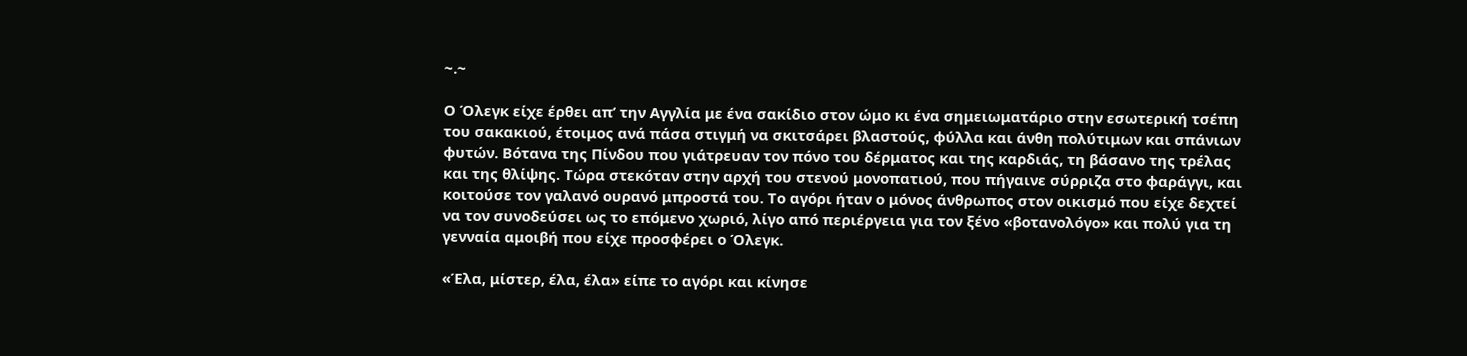~.~

Ο Όλεγκ είχε έρθει απ’ την Αγγλία με ένα σακίδιο στον ώμο κι ένα σημειωματάριο στην εσωτερική τσέπη του σακακιού, έτοιμος ανά πάσα στιγμή να σκιτσάρει βλαστούς, φύλλα και άνθη πολύτιμων και σπάνιων φυτών. Βότανα της Πίνδου που γιάτρευαν τον πόνο του δέρματος και της καρδιάς, τη βάσανο της τρέλας και της θλίψης. Τώρα στεκόταν στην αρχή του στενού μονοπατιού, που πήγαινε σύρριζα στο φαράγγι, και κοιτούσε τον γαλανό ουρανό μπροστά του. Το αγόρι ήταν ο μόνος άνθρωπος στον οικισμό που είχε δεχτεί να τον συνοδεύσει ως το επόμενο χωριό, λίγο από περιέργεια για τον ξένο «βοτανολόγο» και πολύ για τη γενναία αμοιβή που είχε προσφέρει ο Όλεγκ.

«Έλα, μίστερ, έλα, έλα» είπε το αγόρι και κίνησε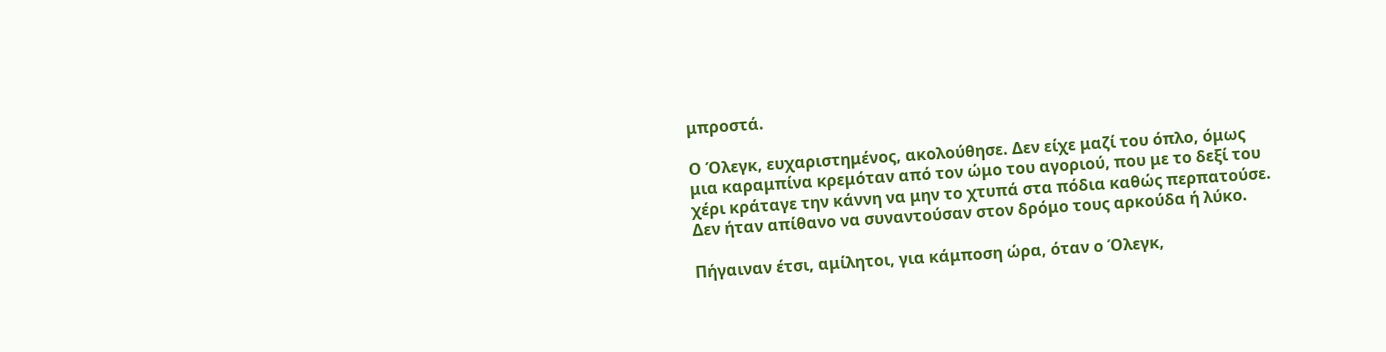μπροστά.

Ο Όλεγκ, ευχαριστημένος, ακολούθησε. Δεν είχε μαζί του όπλο, όμως μια καραμπίνα κρεμόταν από τον ώμο του αγοριού, που με το δεξί του χέρι κράταγε την κάννη να μην το χτυπά στα πόδια καθώς περπατούσε. Δεν ήταν απίθανο να συναντούσαν στον δρόμο τους αρκούδα ή λύκο.

Πήγαιναν έτσι, αμίλητοι, για κάμποση ώρα, όταν ο Όλεγκ,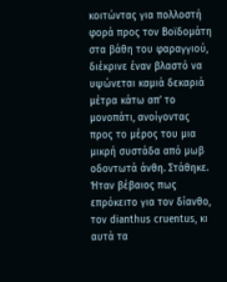κοιτώντας για πολλοστή φορά προς τον Βοϊδομάτη στα βάθη του φαραγγιού, διέκρινε έναν βλαστό να υψώνεται καμιά δεκαριά μέτρα κάτω απ’ το μονοπάτι, ανοίγοντας προς το μέρος του μια μικρή συστάδα από μωβ οδοντωτά άνθη. Στάθηκε. Ήταν βέβαιος πως επρόκειτο για τον δίανθο, τον dianthus cruentus, κι αυτά τα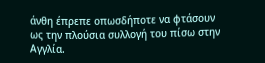άνθη έπρεπε οπωσδήποτε να φτάσουν ως την πλούσια συλλογή του πίσω στην Αγγλία.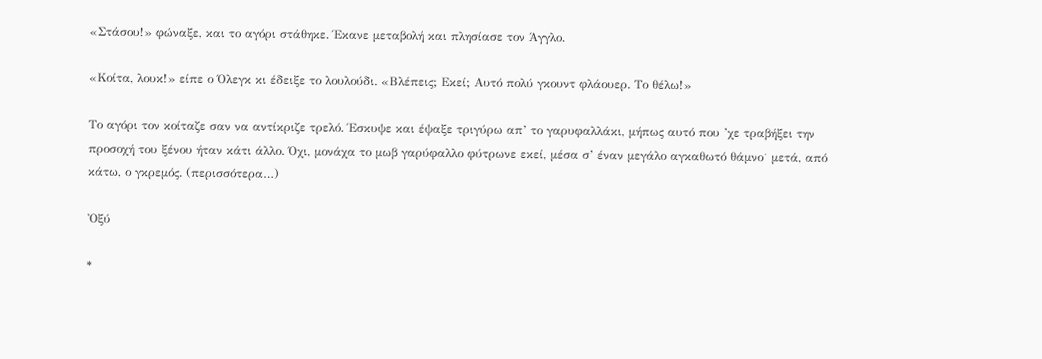«Στάσου!» φώναξε, και το αγόρι στάθηκε. Έκανε μεταβολή και πλησίασε τον Άγγλο.

«Κοίτα, λουκ!» είπε ο Όλεγκ κι έδειξε το λουλούδι. «Βλέπεις; Εκεί; Αυτό πολύ γκουντ φλάουερ. Το θέλω!»

Το αγόρι τον κοίταζε σαν να αντίκριζε τρελό. Έσκυψε και έψαξε τριγύρω απ’ το γαρυφαλλάκι, μήπως αυτό που ’χε τραβήξει την προσοχή του ξένου ήταν κάτι άλλο. Όχι, μονάχα το μωβ γαρύφαλλο φύτρωνε εκεί, μέσα σ’ έναν μεγάλο αγκαθωτό θάμνο˙ μετά, από κάτω, ο γκρεμός. (περισσότερα…)

Ὀξύ

*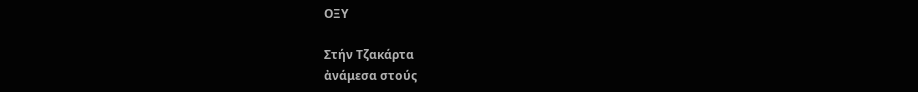ΟΞΥ

Στήν Τζακάρτα
ἀνάμεσα στούς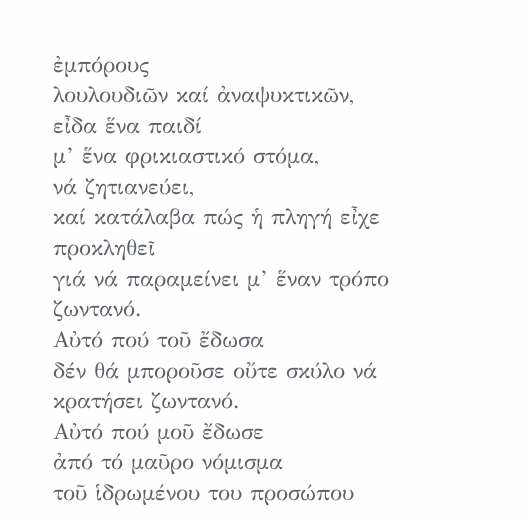ἐμπόρους
λουλουδιῶν καί ἀναψυκτικῶν,
εἶδα ἕνα παιδί
μ’ ἕνα φρικιαστικό στόμα,
νά ζητιανεύει,
καί κατάλαβα πώς ἡ πληγή εἶχε προκληθεῖ
γιά νά παραμείνει μ’ ἕναν τρόπο ζωντανό.
Αὐτό πού τοῦ ἔδωσα
δέν θά μποροῦσε οὔτε σκύλο νά κρατήσει ζωντανό.
Αὐτό πού μοῦ ἔδωσε
ἀπό τό μαῦρο νόμισμα
τοῦ ἱδρωμένου του προσώπου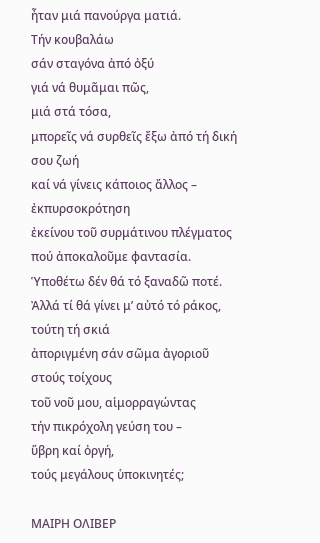ἦταν μιά πανούργα ματιά.
Τήν κουβαλάω
σάν σταγόνα ἀπό ὀξύ
γιά νά θυμᾶμαι πῶς,
μιά στά τόσα,
μπορεῖς νά συρθεῖς ἔξω ἀπό τή δική σου ζωή
καί νά γίνεις κάποιος ἄλλος –
ἐκπυρσοκρότηση
ἐκείνου τοῦ συρμάτινου πλέγματος
πού ἀποκαλοῦμε φαντασία.
Ὑποθέτω δέν θά τό ξαναδῶ ποτέ.
Ἀλλά τί θά γίνει μ’ αὐτό τό ράκος,
τούτη τή σκιά
ἀποριγμένη σάν σῶμα ἀγοριοῦ
στούς τοίχους
τοῦ νοῦ μου, αἱμορραγώντας
τήν πικρόχολη γεύση του –
ὕβρη καί ὀργή,
τούς μεγάλους ὑποκινητές;

ΜΑΙΡΗ ΟΛΙΒΕΡ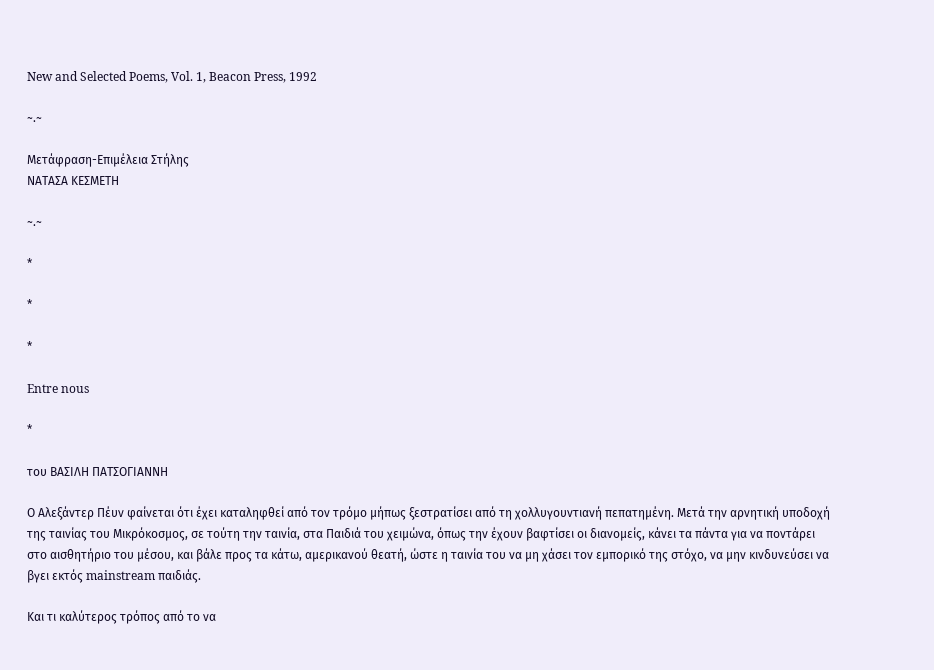New and Selected Poems, Vol. 1, Beacon Press, 1992

~.~

Μετάφραση-Επιμέλεια Στήλης
ΝΑΤΑΣΑ ΚΕΣΜΕΤΗ

~.~

*

*

*

Entre nous

*

του ΒΑΣΙΛΗ ΠΑΤΣΟΓΙΑΝΝΗ

Ο Αλεξάντερ Πέυν φαίνεται ότι έχει καταληφθεί από τον τρόμο μήπως ξεστρατίσει από τη χολλυγουντιανή πεπατημένη. Μετά την αρνητική υποδοχή της ταινίας του Μικρόκοσμος, σε τούτη την ταινία, στα Παιδιά του χειμώνα, όπως την έχουν βαφτίσει οι διανομείς, κάνει τα πάντα για να ποντάρει στο αισθητήριο του μέσου, και βάλε προς τα κάτω, αμερικανού θεατή, ώστε η ταινία του να μη χάσει τον εμπορικό της στόχο, να μην κινδυνεύσει να βγει εκτός mainstream παιδιάς.

Και τι καλύτερος τρόπος από το να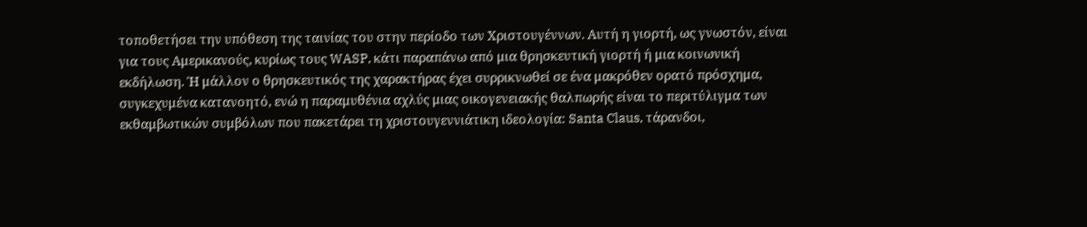τοποθετήσει την υπόθεση της ταινίας του στην περίοδο των Χριστουγέννων. Αυτή η γιορτή, ως γνωστόν, είναι για τους Αμερικανούς, κυρίως τους WASP, κάτι παραπάνω από μια θρησκευτική γιορτή ή μια κοινωνική εκδήλωση. Ή μάλλον ο θρησκευτικός της χαρακτήρας έχει συρρικνωθεί σε ένα μακρόθεν ορατό πρόσχημα, συγκεχυμένα κατανοητό, ενώ η παραμυθένια αχλύς μιας οικογενειακής θαλπωρής είναι το περιτύλιγμα των εκθαμβωτικών συμβόλων που πακετάρει τη χριστουγεννιάτικη ιδεολογία: Santa Claus, τάρανδοι,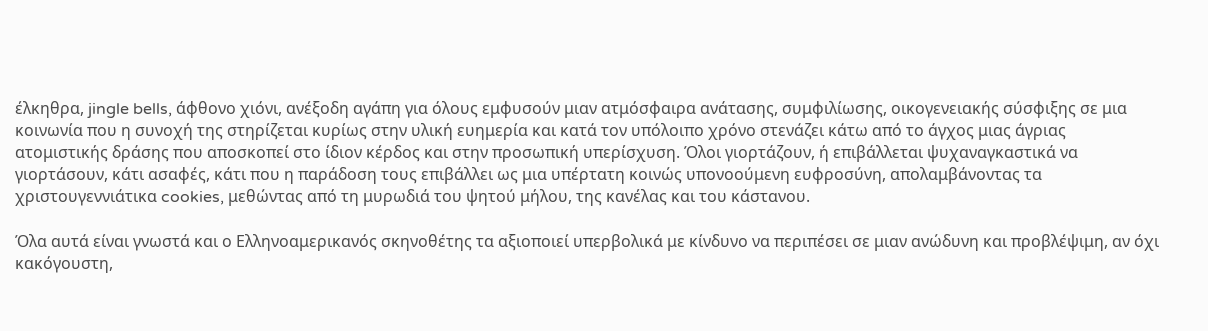έλκηθρα, jingle bells, άφθονο χιόνι, ανέξοδη αγάπη για όλους εμφυσούν μιαν ατμόσφαιρα ανάτασης, συμφιλίωσης, οικογενειακής σύσφιξης σε μια κοινωνία που η συνοχή της στηρίζεται κυρίως στην υλική ευημερία και κατά τον υπόλοιπο χρόνο στενάζει κάτω από το άγχος μιας άγριας ατομιστικής δράσης που αποσκοπεί στο ίδιον κέρδος και στην προσωπική υπερίσχυση. Όλοι γιορτάζουν, ή επιβάλλεται ψυχαναγκαστικά να γιορτάσουν, κάτι ασαφές, κάτι που η παράδοση τους επιβάλλει ως μια υπέρτατη κοινώς υπονοούμενη ευφροσύνη, απολαμβάνοντας τα χριστουγεννιάτικα cookies, μεθώντας από τη μυρωδιά του ψητού μήλου, της κανέλας και του κάστανου.

Όλα αυτά είναι γνωστά και ο Eλληνοαμερικανός σκηνοθέτης τα αξιοποιεί υπερβολικά με κίνδυνο να περιπέσει σε μιαν ανώδυνη και προβλέψιμη, αν όχι κακόγουστη,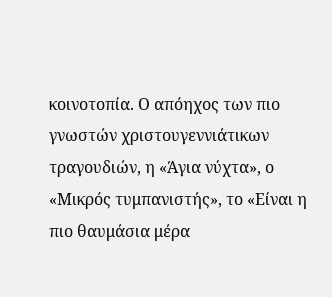κοινοτοπία. Ο απόηχος των πιο γνωστών χριστουγεννιάτικων τραγουδιών, η «Άγια νύχτα», ο «Μικρός τυμπανιστής», το «Είναι η πιο θαυμάσια μέρα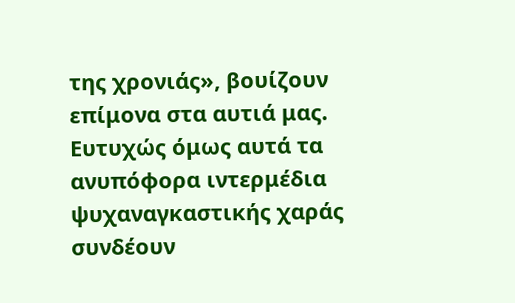της χρονιάς», βουίζουν επίμονα στα αυτιά μας. Ευτυχώς όμως αυτά τα ανυπόφορα ιντερμέδια ψυχαναγκαστικής χαράς συνδέουν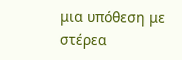μια υπόθεση με στέρεα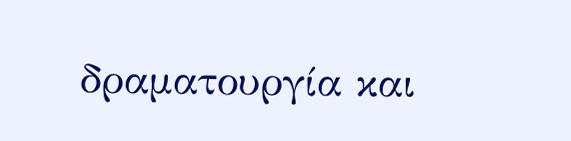δραματουργία και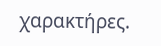χαρακτήρες.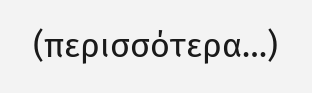(περισσότερα…)